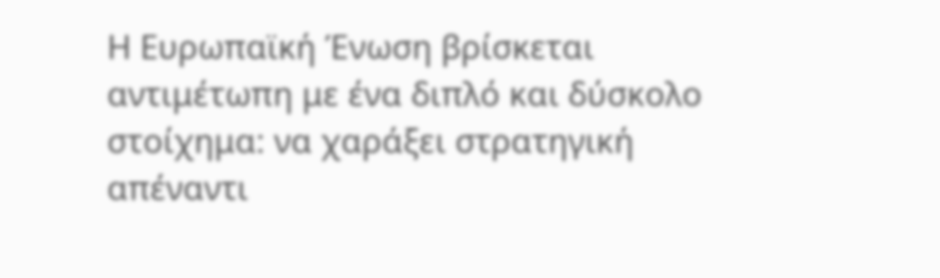Η Ευρωπαϊκή Ένωση βρίσκεται αντιμέτωπη με ένα διπλό και δύσκολο στοίχημα: να χαράξει στρατηγική απέναντι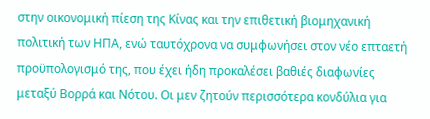στην οικονομική πίεση της Κίνας και την επιθετική βιομηχανική πολιτική των ΗΠΑ, ενώ ταυτόχρονα να συμφωνήσει στον νέο επταετή προϋπολογισμό της, που έχει ήδη προκαλέσει βαθιές διαφωνίες μεταξύ Βορρά και Νότου. Οι μεν ζητούν περισσότερα κονδύλια για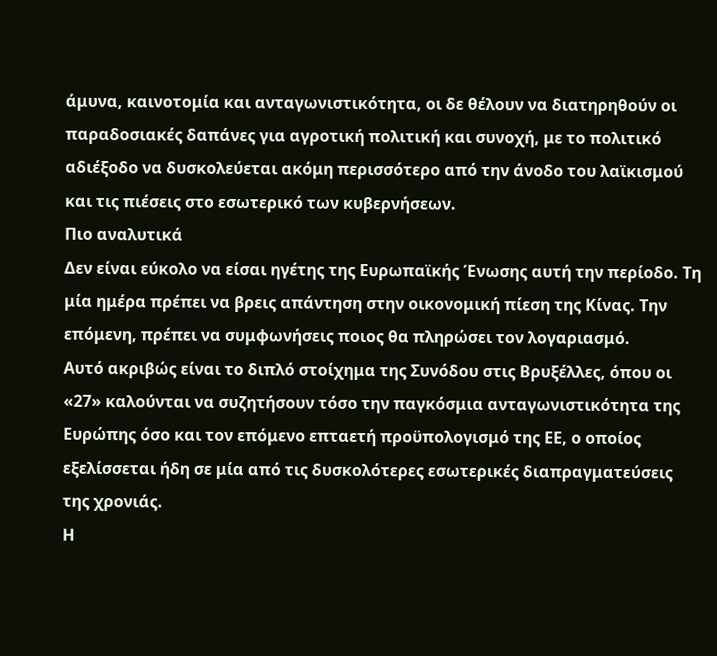άμυνα, καινοτομία και ανταγωνιστικότητα, οι δε θέλουν να διατηρηθούν οι παραδοσιακές δαπάνες για αγροτική πολιτική και συνοχή, με το πολιτικό αδιέξοδο να δυσκολεύεται ακόμη περισσότερο από την άνοδο του λαϊκισμού και τις πιέσεις στο εσωτερικό των κυβερνήσεων.
Πιο αναλυτικά
Δεν είναι εύκολο να είσαι ηγέτης της Ευρωπαϊκής Ένωσης αυτή την περίοδο. Τη μία ημέρα πρέπει να βρεις απάντηση στην οικονομική πίεση της Κίνας. Την επόμενη, πρέπει να συμφωνήσεις ποιος θα πληρώσει τον λογαριασμό.
Αυτό ακριβώς είναι το διπλό στοίχημα της Συνόδου στις Βρυξέλλες, όπου οι «27» καλούνται να συζητήσουν τόσο την παγκόσμια ανταγωνιστικότητα της Ευρώπης όσο και τον επόμενο επταετή προϋπολογισμό της ΕΕ, ο οποίος εξελίσσεται ήδη σε μία από τις δυσκολότερες εσωτερικές διαπραγματεύσεις της χρονιάς.
Η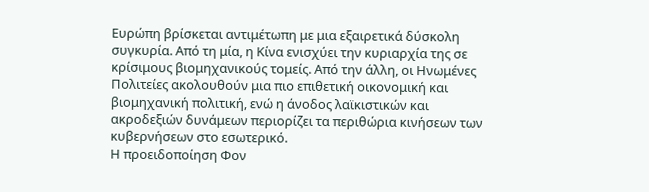Ευρώπη βρίσκεται αντιμέτωπη με μια εξαιρετικά δύσκολη συγκυρία. Από τη μία, η Κίνα ενισχύει την κυριαρχία της σε κρίσιμους βιομηχανικούς τομείς. Από την άλλη, οι Ηνωμένες Πολιτείες ακολουθούν μια πιο επιθετική οικονομική και βιομηχανική πολιτική, ενώ η άνοδος λαϊκιστικών και ακροδεξιών δυνάμεων περιορίζει τα περιθώρια κινήσεων των κυβερνήσεων στο εσωτερικό.
Η προειδοποίηση Φον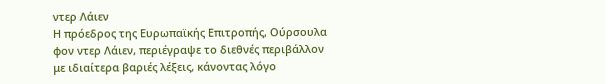ντερ Λάιεν
Η πρόεδρος της Ευρωπαϊκής Επιτροπής, Ούρσουλα φον ντερ Λάιεν, περιέγραψε το διεθνές περιβάλλον με ιδιαίτερα βαριές λέξεις, κάνοντας λόγο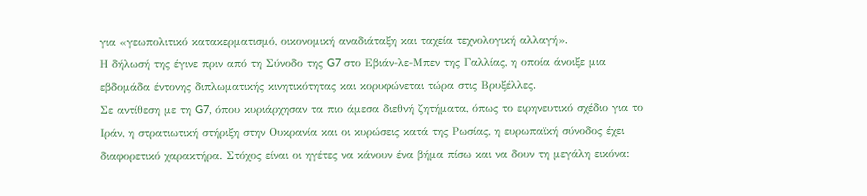για «γεωπολιτικό κατακερματισμό, οικονομική αναδιάταξη και ταχεία τεχνολογική αλλαγή».
Η δήλωσή της έγινε πριν από τη Σύνοδο της G7 στο Εβιάν-λε-Μπεν της Γαλλίας, η οποία άνοιξε μια εβδομάδα έντονης διπλωματικής κινητικότητας και κορυφώνεται τώρα στις Βρυξέλλες.
Σε αντίθεση με τη G7, όπου κυριάρχησαν τα πιο άμεσα διεθνή ζητήματα, όπως το ειρηνευτικό σχέδιο για το Ιράν, η στρατιωτική στήριξη στην Ουκρανία και οι κυρώσεις κατά της Ρωσίας, η ευρωπαϊκή σύνοδος έχει διαφορετικό χαρακτήρα. Στόχος είναι οι ηγέτες να κάνουν ένα βήμα πίσω και να δουν τη μεγάλη εικόνα: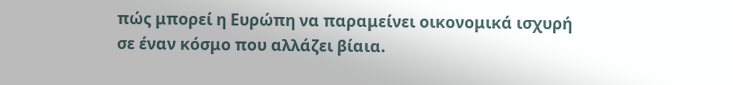πώς μπορεί η Ευρώπη να παραμείνει οικονομικά ισχυρή σε έναν κόσμο που αλλάζει βίαια.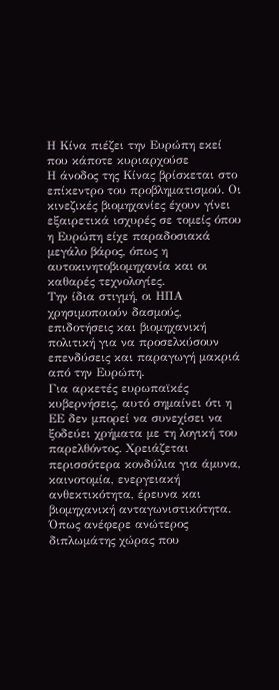Η Κίνα πιέζει την Ευρώπη εκεί που κάποτε κυριαρχούσε
Η άνοδος της Κίνας βρίσκεται στο επίκεντρο του προβληματισμού. Οι κινεζικές βιομηχανίες έχουν γίνει εξαιρετικά ισχυρές σε τομείς όπου η Ευρώπη είχε παραδοσιακά μεγάλο βάρος, όπως η αυτοκινητοβιομηχανία και οι καθαρές τεχνολογίες.
Την ίδια στιγμή, οι ΗΠΑ χρησιμοποιούν δασμούς, επιδοτήσεις και βιομηχανική πολιτική για να προσελκύσουν επενδύσεις και παραγωγή μακριά από την Ευρώπη.
Για αρκετές ευρωπαϊκές κυβερνήσεις, αυτό σημαίνει ότι η ΕΕ δεν μπορεί να συνεχίσει να ξοδεύει χρήματα με τη λογική του παρελθόντος. Χρειάζεται περισσότερα κονδύλια για άμυνα, καινοτομία, ενεργειακή ανθεκτικότητα, έρευνα και βιομηχανική ανταγωνιστικότητα.
Όπως ανέφερε ανώτερος διπλωμάτης χώρας που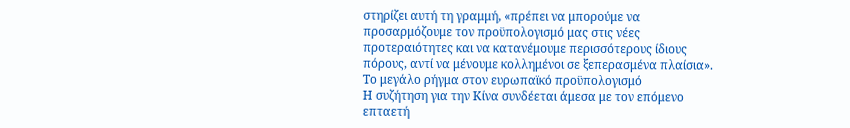στηρίζει αυτή τη γραμμή, «πρέπει να μπορούμε να προσαρμόζουμε τον προϋπολογισμό μας στις νέες προτεραιότητες και να κατανέμουμε περισσότερους ίδιους πόρους, αντί να μένουμε κολλημένοι σε ξεπερασμένα πλαίσια».
Το μεγάλο ρήγμα στον ευρωπαϊκό προϋπολογισμό
Η συζήτηση για την Κίνα συνδέεται άμεσα με τον επόμενο επταετή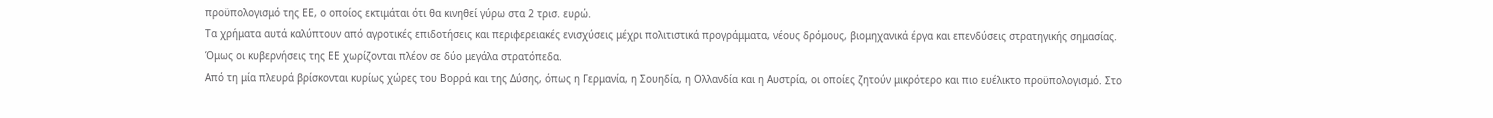προϋπολογισμό της ΕΕ, ο οποίος εκτιμάται ότι θα κινηθεί γύρω στα 2 τρισ. ευρώ.
Τα χρήματα αυτά καλύπτουν από αγροτικές επιδοτήσεις και περιφερειακές ενισχύσεις μέχρι πολιτιστικά προγράμματα, νέους δρόμους, βιομηχανικά έργα και επενδύσεις στρατηγικής σημασίας.
Όμως οι κυβερνήσεις της ΕΕ χωρίζονται πλέον σε δύο μεγάλα στρατόπεδα.
Από τη μία πλευρά βρίσκονται κυρίως χώρες του Βορρά και της Δύσης, όπως η Γερμανία, η Σουηδία, η Ολλανδία και η Αυστρία, οι οποίες ζητούν μικρότερο και πιο ευέλικτο προϋπολογισμό. Στο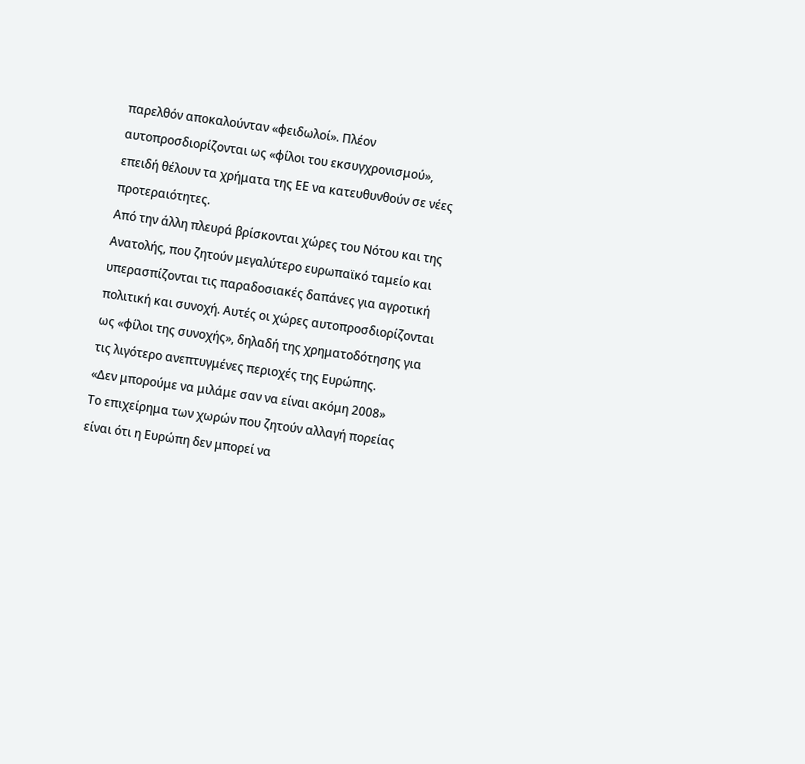παρελθόν αποκαλούνταν «φειδωλοί». Πλέον αυτοπροσδιορίζονται ως «φίλοι του εκσυγχρονισμού», επειδή θέλουν τα χρήματα της ΕΕ να κατευθυνθούν σε νέες προτεραιότητες.
Από την άλλη πλευρά βρίσκονται χώρες του Νότου και της Ανατολής, που ζητούν μεγαλύτερο ευρωπαϊκό ταμείο και υπερασπίζονται τις παραδοσιακές δαπάνες για αγροτική πολιτική και συνοχή. Αυτές οι χώρες αυτοπροσδιορίζονται ως «φίλοι της συνοχής», δηλαδή της χρηματοδότησης για τις λιγότερο ανεπτυγμένες περιοχές της Ευρώπης.
«Δεν μπορούμε να μιλάμε σαν να είναι ακόμη 2008»
Το επιχείρημα των χωρών που ζητούν αλλαγή πορείας είναι ότι η Ευρώπη δεν μπορεί να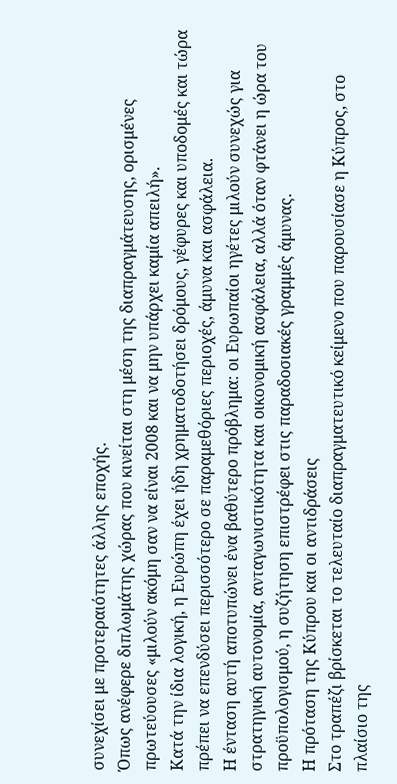συνεχίσει με προτεραιότητες άλλης εποχής.
Όπως ανέφερε διπλωμάτης χώρας που κινείται στη μέση της διαπραγμάτευσης, ορισμένες πρωτεύουσες «μιλούν ακόμη σαν να είναι 2008 και να μην υπάρχει καμία απειλή».
Κατά την ίδια λογική, η Ευρώπη έχει ήδη χρηματοδοτήσει δρόμους, γέφυρες και υποδομές και τώρα πρέπει να επενδύσει περισσότερο σε παραμεθόριες περιοχές, άμυνα και ασφάλεια.
Η ένταση αυτή αποτυπώνει ένα βαθύτερο πρόβλημα: οι Ευρωπαίοι ηγέτες μιλούν συνεχώς για στρατηγική αυτονομία, ανταγωνιστικότητα και οικονομική ασφάλεια, αλλά όταν φτάνει η ώρα του προϋπολογισμού, η συζήτηση επιστρέφει στις παραδοσιακές γραμμές άμυνας.
Η πρόταση της Κύπρου και οι αντιδράσεις
Στο τραπέζι βρίσκεται το τελευταίο διαπραγματευτικό κείμενο που παρουσίασε η Κύπρος, στο πλαίσιο της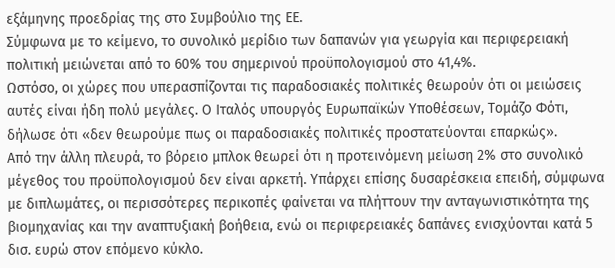εξάμηνης προεδρίας της στο Συμβούλιο της ΕΕ.
Σύμφωνα με το κείμενο, το συνολικό μερίδιο των δαπανών για γεωργία και περιφερειακή πολιτική μειώνεται από το 60% του σημερινού προϋπολογισμού στο 41,4%.
Ωστόσο, οι χώρες που υπερασπίζονται τις παραδοσιακές πολιτικές θεωρούν ότι οι μειώσεις αυτές είναι ήδη πολύ μεγάλες. Ο Ιταλός υπουργός Ευρωπαϊκών Υποθέσεων, Τομάζο Φότι, δήλωσε ότι «δεν θεωρούμε πως οι παραδοσιακές πολιτικές προστατεύονται επαρκώς».
Από την άλλη πλευρά, το βόρειο μπλοκ θεωρεί ότι η προτεινόμενη μείωση 2% στο συνολικό μέγεθος του προϋπολογισμού δεν είναι αρκετή. Υπάρχει επίσης δυσαρέσκεια επειδή, σύμφωνα με διπλωμάτες, οι περισσότερες περικοπές φαίνεται να πλήττουν την ανταγωνιστικότητα της βιομηχανίας και την αναπτυξιακή βοήθεια, ενώ οι περιφερειακές δαπάνες ενισχύονται κατά 5 δισ. ευρώ στον επόμενο κύκλο.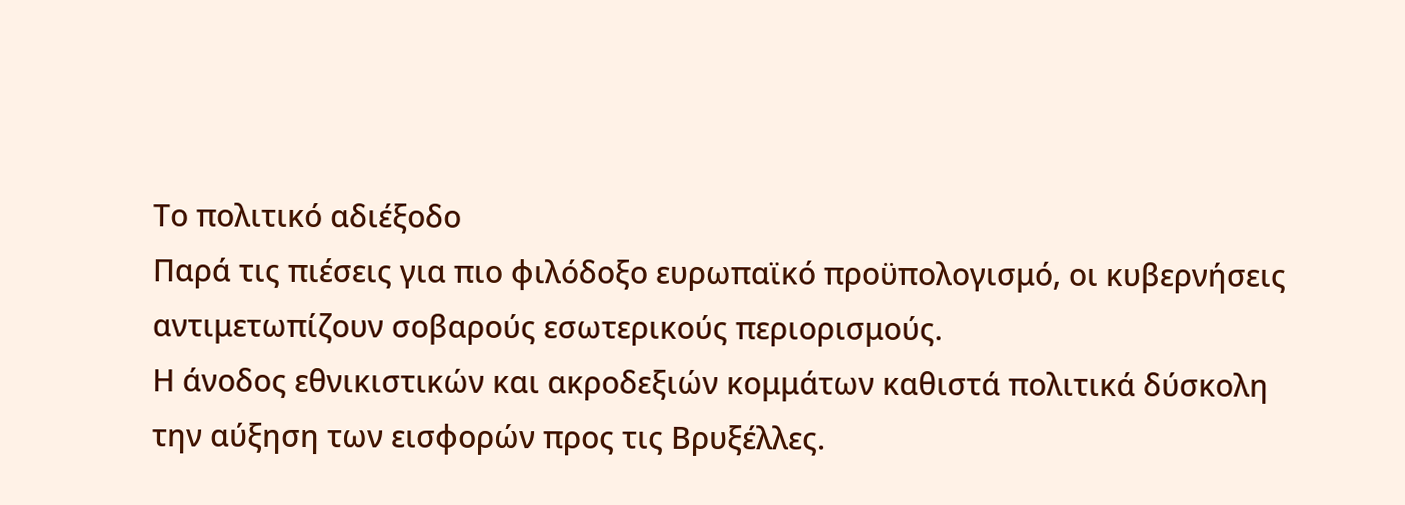Το πολιτικό αδιέξοδο
Παρά τις πιέσεις για πιο φιλόδοξο ευρωπαϊκό προϋπολογισμό, οι κυβερνήσεις αντιμετωπίζουν σοβαρούς εσωτερικούς περιορισμούς.
Η άνοδος εθνικιστικών και ακροδεξιών κομμάτων καθιστά πολιτικά δύσκολη την αύξηση των εισφορών προς τις Βρυξέλλες.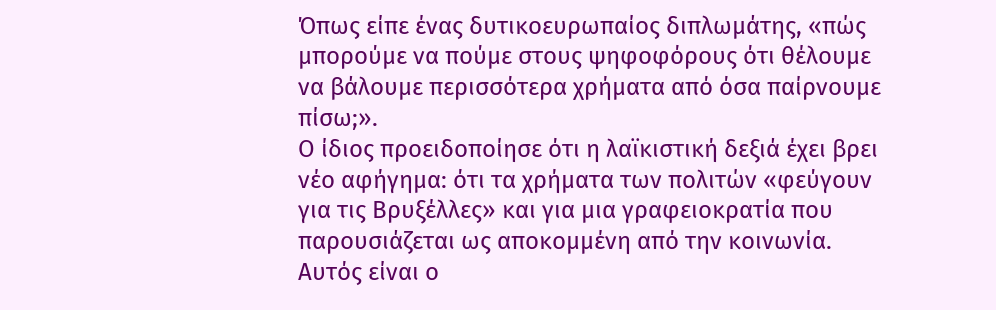Όπως είπε ένας δυτικοευρωπαίος διπλωμάτης, «πώς μπορούμε να πούμε στους ψηφοφόρους ότι θέλουμε να βάλουμε περισσότερα χρήματα από όσα παίρνουμε πίσω;».
Ο ίδιος προειδοποίησε ότι η λαϊκιστική δεξιά έχει βρει νέο αφήγημα: ότι τα χρήματα των πολιτών «φεύγουν για τις Βρυξέλλες» και για μια γραφειοκρατία που παρουσιάζεται ως αποκομμένη από την κοινωνία.
Αυτός είναι ο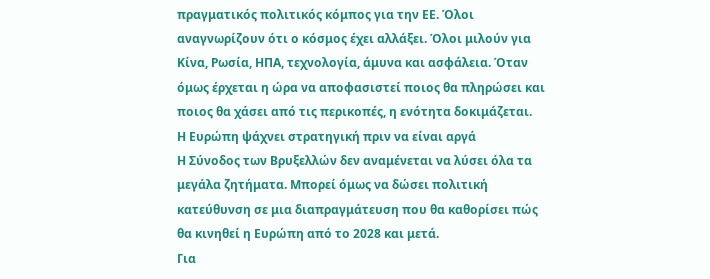πραγματικός πολιτικός κόμπος για την ΕΕ. Όλοι αναγνωρίζουν ότι ο κόσμος έχει αλλάξει. Όλοι μιλούν για Κίνα, Ρωσία, ΗΠΑ, τεχνολογία, άμυνα και ασφάλεια. Όταν όμως έρχεται η ώρα να αποφασιστεί ποιος θα πληρώσει και ποιος θα χάσει από τις περικοπές, η ενότητα δοκιμάζεται.
Η Ευρώπη ψάχνει στρατηγική πριν να είναι αργά
Η Σύνοδος των Βρυξελλών δεν αναμένεται να λύσει όλα τα μεγάλα ζητήματα. Μπορεί όμως να δώσει πολιτική κατεύθυνση σε μια διαπραγμάτευση που θα καθορίσει πώς θα κινηθεί η Ευρώπη από το 2028 και μετά.
Για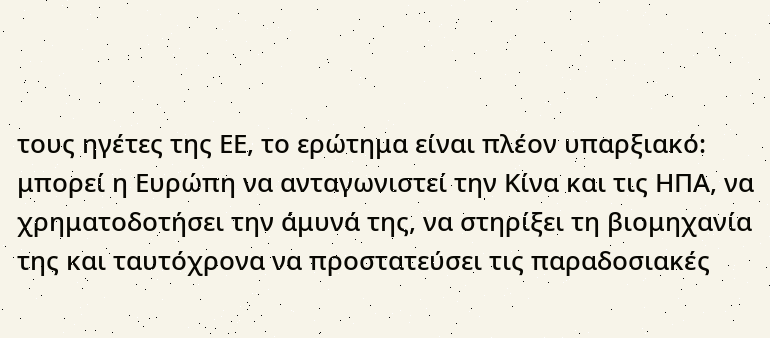τους ηγέτες της ΕΕ, το ερώτημα είναι πλέον υπαρξιακό: μπορεί η Ευρώπη να ανταγωνιστεί την Κίνα και τις ΗΠΑ, να χρηματοδοτήσει την άμυνά της, να στηρίξει τη βιομηχανία της και ταυτόχρονα να προστατεύσει τις παραδοσιακές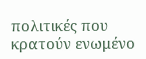πολιτικές που κρατούν ενωμένο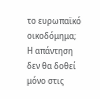το ευρωπαϊκό οικοδόμημα;
Η απάντηση δεν θα δοθεί μόνο στις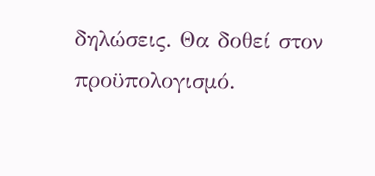δηλώσεις. Θα δοθεί στον προϋπολογισμό.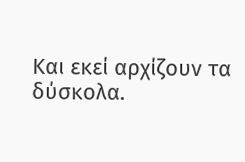Και εκεί αρχίζουν τα δύσκολα.